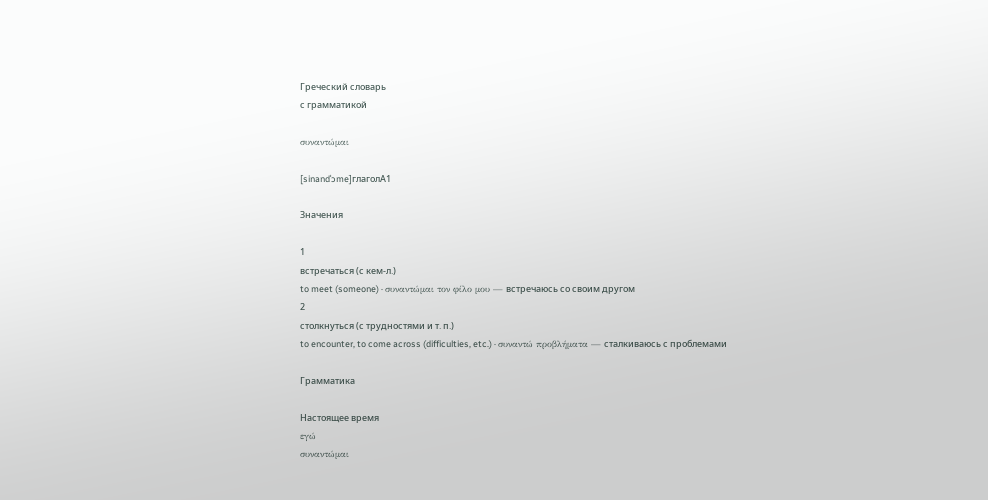Греческий словарь
с грамматикой

συναντώμαι

[sinandˈɔme]глаголA1

Значения

1
встречаться (с кем-л.)
to meet (someone) · συναντώμαι τον φίλο μου — встречаюсь со своим другом
2
столкнуться (с трудностями и т. п.)
to encounter, to come across (difficulties, etc.) · συναντώ προβλήματα — сталкиваюсь с проблемами

Грамматика

Настоящее время
εγώ
συναντώμαι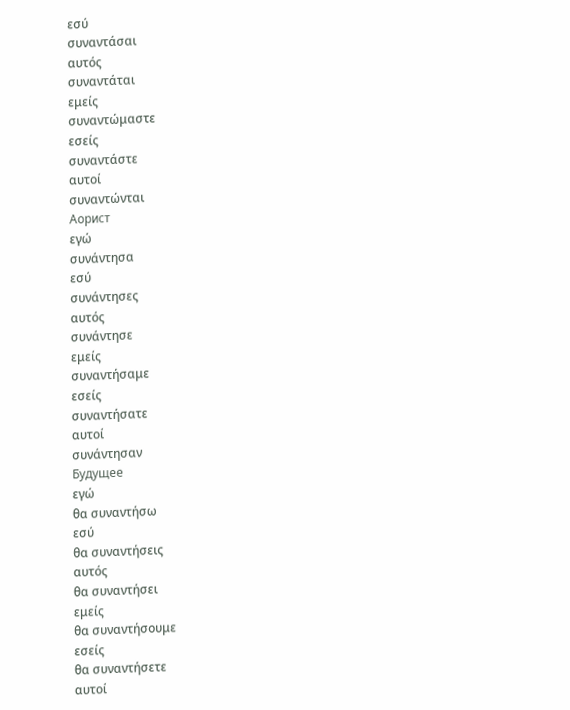εσύ
συναντάσαι
αυτός
συναντάται
εμείς
συναντώμαστε
εσείς
συναντάστε
αυτοί
συναντώνται
Аорист
εγώ
συνάντησα
εσύ
συνάντησες
αυτός
συνάντησε
εμείς
συναντήσαμε
εσείς
συναντήσατε
αυτοί
συνάντησαν
Будущее
εγώ
θα συναντήσω
εσύ
θα συναντήσεις
αυτός
θα συναντήσει
εμείς
θα συναντήσουμε
εσείς
θα συναντήσετε
αυτοί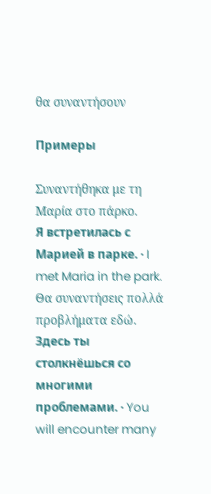θα συναντήσουν

Примеры

Συναντήθηκα με τη Μαρία στο πάρκο.
Я встретилась с Марией в парке. · I met Maria in the park.
Θα συναντήσεις πολλά προβλήματα εδώ.
Здесь ты столкнёшься со многими проблемами. · You will encounter many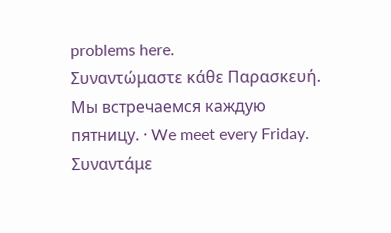problems here.
Συναντώμαστε κάθε Παρασκευή.
Мы встречаемся каждую пятницу. · We meet every Friday.
Συναντάμε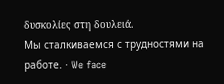δυσκολίες στη δουλειά.
Мы сталкиваемся с трудностями на работе. · We face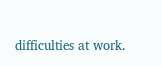difficulties at work.